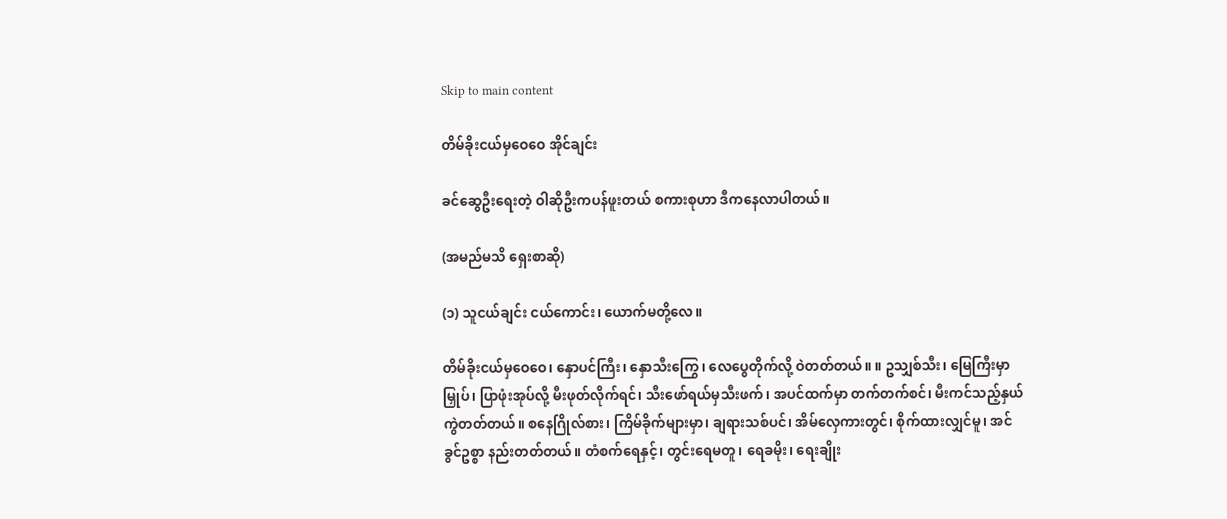Skip to main content

တိမ်ခိုးငယ်မှဝေဝေ အိုင်ချင်း

ခင်ဆွေဦးရေးတဲ့ ဝါဆိုဦးကပန်ဖူးတယ် စကားစုဟာ ဒီကနေလာပါတယ်။

(အမည်မသိ ရှေးစာဆို)

(၁) သူငယ်ချင်း ငယ်ကောင်း၊ ယောက်မတို့လေ။

တိမ်ခိုးငယ်မှဝေဝေ၊ နှောပင်ကြီး၊ နှောသီးကြွေ၊ လေပွေတိုက်လို့ ဝဲတတ်တယ်။ ။ ဥသျှစ်သီး၊ မြေကြီးမှာမြှုပ်၊ ပြာဖုံးအုပ်လို့ မီးဖုတ်လိုက်ရင်၊ သီးဖော်ရယ်မှသီးဖက်၊ အပင်ထက်မှာ တက်တက်စင်၊ မီးကင်သည့်နှယ် ကွဲတတ်တယ်။ စနေဂြိုလ်စား၊ ကြိမ်ခိုက်များမှာ၊ ချရားသစ်ပင်၊ အိမ်လှေကားတွင်၊ စိုက်ထားလျှင်မူ၊ အင်ခွင်ဥစ္စာ နည်းတတ်တယ်။ တံစက်ရေနှင့်၊ တွင်းရေမတူ၊ ရေခမိုး၊ ရေးချိုး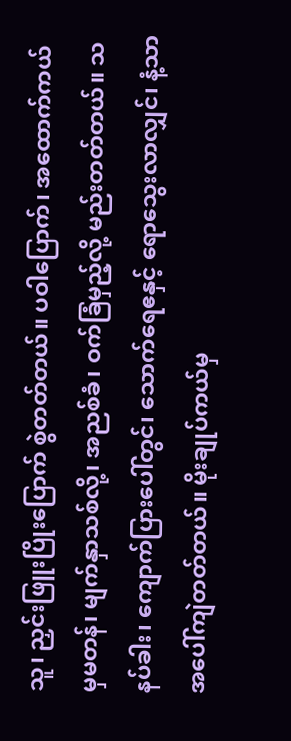သူ၊ ညှင်းဖြူးပြိုးပြောက် စွဲတတ်တယ်။ ပဝါပြောက်၊ အထောက်ကယ်မှမတန်၊ မျက်နှာသစ်လို့၊ အညစ်ခံ၊ ဝက်ခြံမှည့်လို့ မည်းတတ်တယ်။ သနပ်ခါး၊ ကျောက်ပြားပေါ်တွင်၊ သောက်ရေဧနှင့် ရောသွေးလာလျှင်၊ နံ့သာအပေါ်ကျဲတတ်တယ်။ မိုးချုပ်ကယ်မှ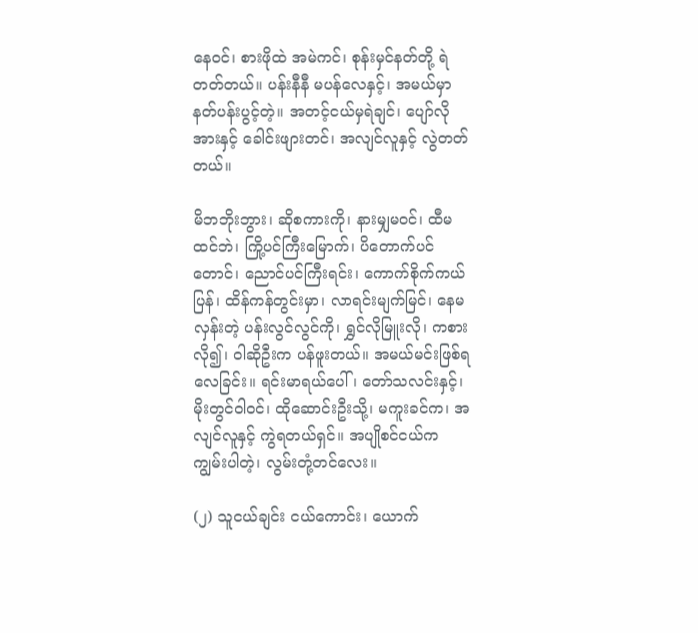နေဝင်၊ စားဖိုထဲ အမဲကင်၊ စုန်းမှင်နတ်တို့ ရဲတတ်တယ်။ ပန်းနီနီ မပန်လေနှင့်၊ အမယ်မှာ နတ်ပန်းပွင့်တဲ့။ အတင့်ငယ်မှရဲချင်၊ ပျော်လိုအားနှင့် ခေါင်းဖျားတင်၊ အလျင်လူနှင့် လွဲတတ်တယ်။

မိဘဘိုးဘွား၊ ဆိုစကားကို၊ နားမျှမဝင်၊ ထီမထင်ဘဲ၊ ကြို့ပင်ကြီးမြောက်၊ ပိတောက်ပင်တောင်၊ ညောင်ပင်ကြီးရင်း၊ ကောက်စိုက်ကယ်ပြန်၊ ထိန်ကန်တွင်းမှာ၊ လာရင်းမျက်မြင်၊ နေမလှန်းတဲ့ ပန်းလွင်လွင်ကို၊ ရွှင်လိုမြူးလို၊ ကစားလို၍၊ ဝါဆိုဦးက ပန်ဖူးတယ်။ အမယ်မင်းဖြစ်ရလေခြင်း။ ရင်းမာရယ်ပေါ်၊ တော်သလင်းနှင့်၊ မိုးတွင်ဝါဝင်၊ ထိုဆောင်းဦးသို့၊ မကူးခင်က၊ အလျင်လူနှင့် ကွဲရတယ်ရှင်။ အပျိုစင်ငယ်က ကျွမ်းပါတဲ့၊ လွမ်းတုံ့တင်လေး။

(၂) သူငယ်ချင်း ငယ်ကောင်း၊ ယောက်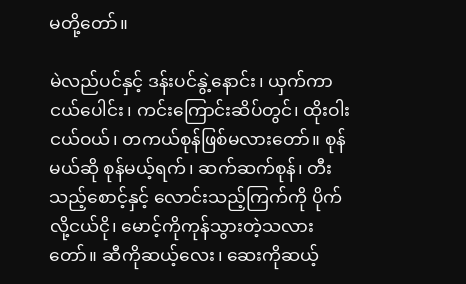မတို့တော်။

မဲလည်ပင်နှင့် ဒန်းပင်နွဲ့နောင်း၊ ယှက်ကာငယ်ပေါင်း၊ ကင်းကြောင်းဆိပ်တွင်၊ ထိုးဝါးငယ်ဝယ်၊ တကယ်စုန်ဖြစ်မလားတော်။ စုန်မယ်ဆို စုန်မယ့်ရက်၊ ဆက်ဆက်စုန်၊ တီးသည့်စောင့်နှင့် လောင်းသည့်ကြက်ကို ပိုက်လို့ငယ်ငို၊ မောင့်ကိုကုန်သွားတဲ့သလားတော်။ ဆီကိုဆယ့်လေး၊ ဆေးကိုဆယ့်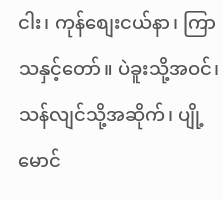ငါး၊ ကုန်စျေးငယ်နာ၊ ကြာသနှင့်တော်။ ပဲခူးသို့အဝင်၊ သန်လျင်သို့အဆိုက်၊ ပျို့မောင်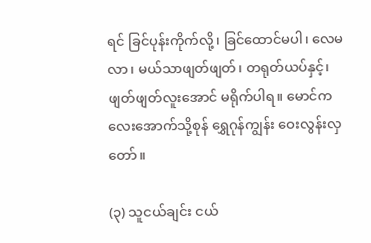ရင် ခြင်ပုန်းကိုက်လို့၊ ခြင်ထောင်မပါ၊ လေမလာ၊ မယ်သာဖျတ်ဖျတ်၊ တရုတ်ယပ်နှင့်၊ ဖျတ်ဖျတ်လူးအောင် မရိုက်ပါရ။ မောင်ကလေးအောက်သို့စုန် ရွှေဂုန်ကျွန်း ဝေးလွန်းလှတော်။

(၃) သူငယ်ချင်း ငယ်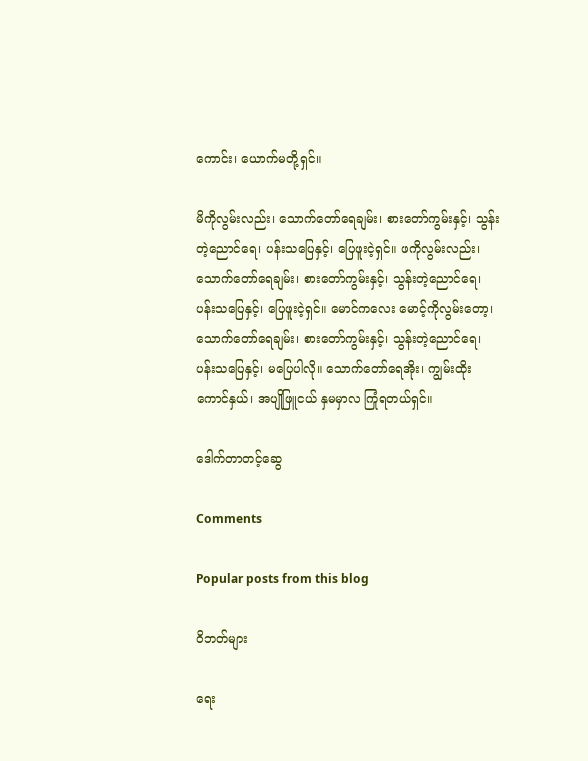ကောင်း၊ ယောက်မတို့ရှင်။

မိကိုလွမ်းလည်း၊ သောက်တော်ရေချမ်း၊ စားတော်ကွမ်းနှင့်၊ သွန်းတဲ့ညောင်ရေ၊ ပန်းသပြေနှင့်၊ ပြေဖူးငဲ့ရှင်။ ဖကိုလွမ်းလည်း၊ သောက်တော်ရေချမ်း၊ စားတော်ကွမ်းနှင့်၊ သွန်းတဲ့ညောင်ရေ၊ ပန်းသပြေနှင့်၊ ပြေဖူးငဲ့ရှင်။ မောင်ကလေး မောင့်ကိုလွမ်းတော့၊ သောက်တော်ရေချမ်း၊ စားတော်ကွမ်းနှင့်၊ သွန်းတဲ့ညောင်ရေ၊ ပန်းသပြေနှင့်၊ မပြေပါလို။ သောက်တော်ရေအိုး၊ ကျွမ်းထိုးကောင်နှယ်၊ အပျိုဖြူငယ် နှမမှာလ ကြုံရတယ်ရှင်။

ဒေါက်တာတင့်ဆွေ

Comments

Popular posts from this blog

ဝိဘတ်များ

ရေး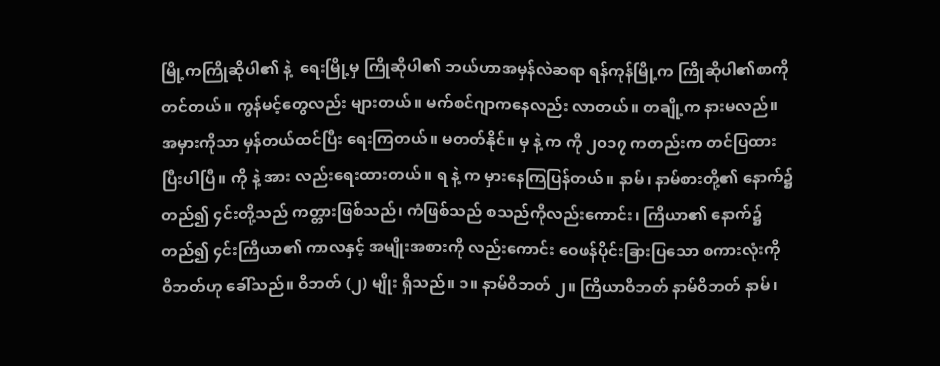မြို့ကကြိုဆိုပါ၏ နဲ့  ရေးမြို့မှ ကြိုဆိုပါ၏ ဘယ်ဟာအမှန်လဲဆရာ ရန်ကုန်မြို့က ကြိုဆိုပါ၏စာကို တင်တယ်။ ကွန်မင့်တွေလည်း များတယ်။ မက်စင်ဂျာကနေလည်း လာတယ်။ တချို့က နားမလည်။ အမှားကိုသာ မှန်တယ်ထင်ပြီး ရေးကြတယ်။ မတတ်နိုင်။ မှ နဲ့ က ကို ၂၀၁၇ ကတည်းက တင်ပြထားပြီးပါပြီ။ ကို နဲ့ အား လည်းရေးထားတယ်။ ရ နဲ့ က မှားနေကြပြန်တယ်။ နာမ်၊ နာမ်စားတို့၏ နောက်၌တည်၍ ၄င်းတို့သည် ကတ္တားဖြစ်သည်၊ ကံဖြစ်သည် စသည်ကိုလည်းကောင်း၊ ကြိယာ၏ နောက်၌တည်၍ ၄င်းကြိယာ၏ ကာလနှင့် အမျိုးအစားကို လည်းကောင်း ဝေဖန်ပိုင်းခြားပြသော စကားလုံးကို ဝိဘတ်ဟု ခေါ်သည်။ ဝိဘတ် (၂) မျိုး ရှိသည်။ ၁။ နာမ်ဝိဘတ် ၂။ ကြိယာဝိဘတ် နာမ်ဝိဘတ် နာမ်၊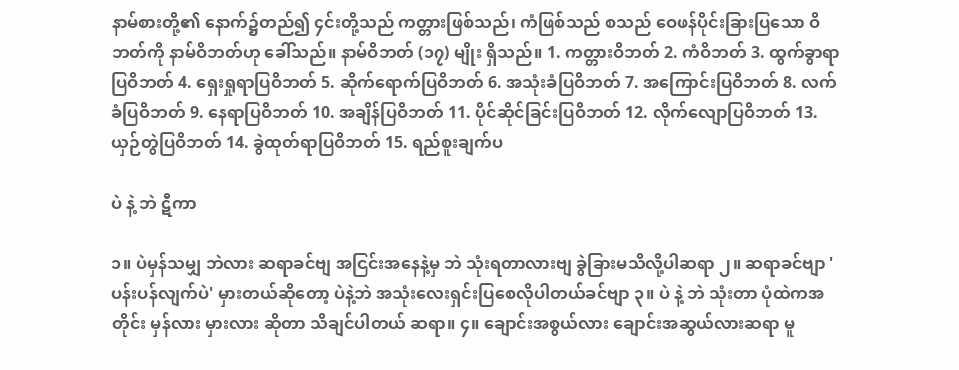နာမ်စားတို့၏ နောက်၌တည်၍ ၄င်းတို့သည် ကတ္တားဖြစ်သည်၊ ကံဖြစ်သည် စသည် ဝေဖန်ပိုင်းခြားပြသော ဝိဘတ်ကို နာမ်ဝိဘတ်ဟု ခေါ်သည်။ နာမ်ဝိဘတ် (၁၇) မျိုး ရှိသည်။ 1. ကတ္တားဝိဘတ် 2. ကံဝိဘတ် 3. ထွက်ခွာရာပြဝိဘတ် 4. ရှေးရှုရာပြဝိဘတ် 5. ဆိုက်ရောက်ပြဝိဘတ် 6. အသုံးခံပြဝိဘတ် 7. အကြောင်းပြဝိဘတ် 8. လက်ခံပြဝိဘတ် 9. နေရာပြဝိဘတ် 10. အချိန်ပြဝိဘတ် 11. ပိုင်ဆိုင်ခြင်းပြဝိဘတ် 12. လိုက်လျောပြဝိဘတ် 13. ယှဉ်တွဲပြဝိဘတ် 14. ခွဲထုတ်ရာပြဝိဘတ် 15. ရည်စူးချက်ပ

ပဲ နဲ့ ဘဲ ဋီကာ

၁။ ပဲမှန်သမျှ ဘဲလား ဆရာခင်ဗျ အငြင်းအနေနဲ့မှ ဘဲ သုံးရတာလားဗျ ခွဲခြားမသိလို့ပါဆရာ ၂။ ဆရာခင်ဗျာ 'ပန်းပန်လျက်ပဲ' မှားတယ်ဆိုတော့ ပဲနဲ့ဘဲ အသုံးလေးရှင်းပြစေလိုပါတယ်ခင်ဗျာ ၃။ ပဲ နဲ့ ဘဲ သုံးတာ ပုံထဲကအတိုင်း မှန်လား မှားလား ဆိုတာ သိချင်ပါတယ် ဆရာ။ ၄။ ချောင်းအစွယ်လား ချောင်းအဆွယ်လားဆရာ မူ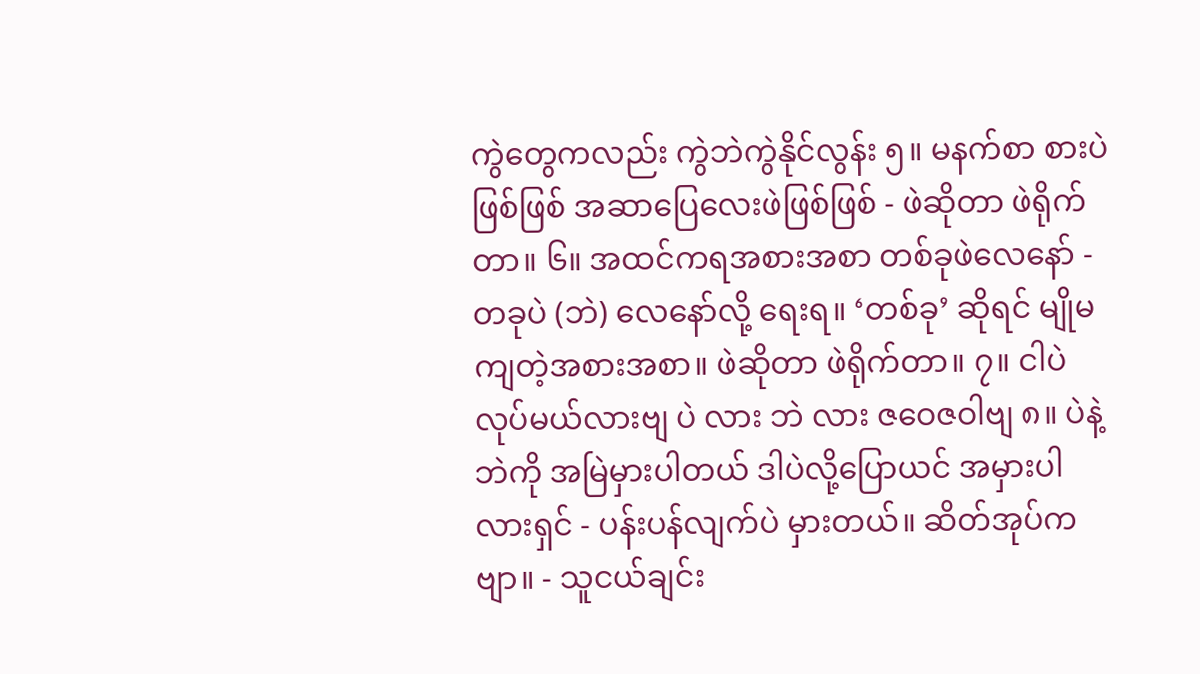ကွဲတွေကလည်း ကွဲဘဲကွဲနိုင်လွန်း ၅။ မနက်စာ စားပဲဖြစ်ဖြစ် အဆာပြေလေးဖဲဖြစ်ဖြစ် - ဖဲဆိုတာ ဖဲရိုက်တာ။ ၆။ အထင်ကရအစားအစာ တစ်ခုဖဲလေနော် - တခုပဲ (ဘဲ) လေနော်လို့ ရေးရ။ ‘တစ်ခု’ ဆိုရင် မျိုမကျတဲ့အစားအစာ။ ဖဲဆိုတာ ဖဲရိုက်တာ။ ၇။ ငါပဲလုပ်မယ်လားဗျ ပဲ လား ဘဲ လား ဇဝေဇဝါဗျ ၈။ ပဲနဲ့ဘဲကို အမြဲမှားပါတယ် ဒါပဲလို့ပြောယင် အမှားပါလားရှင် - ပန်းပန်လျက်ပဲ မှားတယ်။ ဆိတ်အုပ်ကဗျာ။ - သူငယ်ချင်း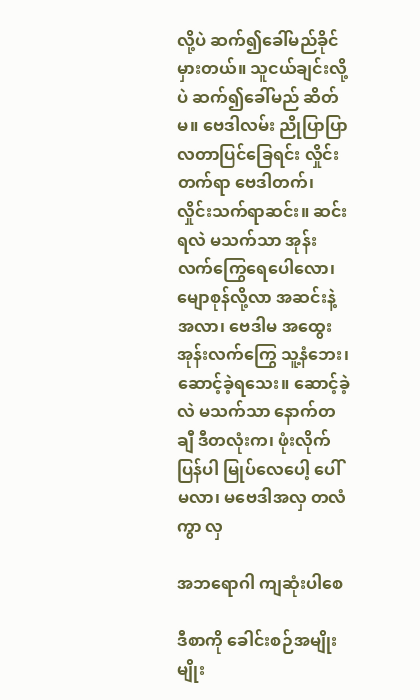လို့ပဲ ဆက်၍ခေါ်မည်ခိုင် မှားတယ်။ သူငယ်ချင်းလို့ပဲ ဆက်၍ခေါ်မည် ဆိတ်မ။ ဗေဒါလမ်း ညိုပြာပြာ လတာပြင်ခြေရင်း လှိုင်းတက်ရာ ဗေဒါတက်၊ လှိုင်းသက်ရာဆင်း။ ဆင်းရလဲ မသက်သာ အုန်းလက်ကြွေရေပေါလော၊ မျောစုန်လို့လာ အဆင်းနဲ့အလာ၊ ဗေဒါမ အထွေး အုန်းလက်ကြွေ သူ့နံဘေး၊ ဆောင့်ခဲ့ရသေး။ ဆောင့်ခဲ့လဲ မသက်သာ နောက်တချီ ဒီတလုံးက၊ ဖုံးလိုက်ပြန်ပါ မြုပ်လေပေါ့ ပေါ်မလာ၊ မဗေဒါအလှ တလံကွာ လှ

အဘရောဂါ ကျဆုံးပါစေ

ဒီစာကို ခေါင်းစဉ်အမျိုးမျိုး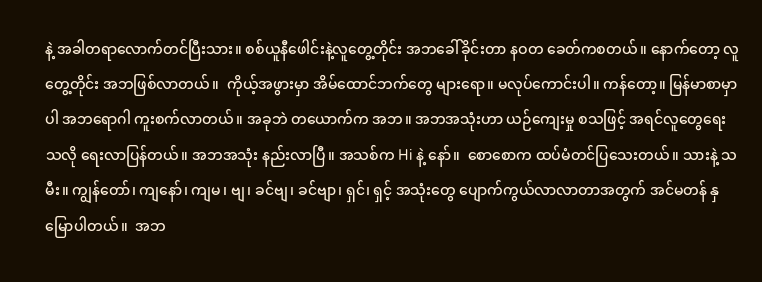နဲ့ အခါတရာလောက်တင်ပြီးသား။ စစ်ယူနီဖေါင်းနဲ့လူတွေ့တိုင်း အဘခေါ်ခိုင်းတာ နဝတ ခေတ်ကစတယ်။ နောက်တော့ လူတွေ့တိုင်း အဘဖြစ်လာတယ်။  ကိုယ့်အဖွားမှာ အိမ်ထောင်ဘက်တွေ များရော။ မလုပ်ကောင်းပါ။ ကန်တော့။ မြန်မာစာမှာပါ အဘရောဂါ ကူးစက်လာတယ်။ အခုဘဲ တယောက်က အဘ။ အဘအသုံးဟာ ယဉ်ကျေးမှု စသဖြင့် အရင်လူတွေရေးသလို ရေးလာပြန်တယ်။ အဘအသုံး နည်းလာပြီ။ အသစ်က Hi နဲ့ နော်။  စောစောက ထပ်မံတင်ပြသေးတယ်။ သားနဲ့ သမီး။ ကျွန်တော်၊ ကျနော်၊ ကျမ၊ ဗျ၊ ခင်ဗျ၊ ခင်ဗျာ၊ ရှင်၊ ရှင့် အသုံးတွေ ပျောက်ကွယ်လာလာတာအတွက် အင်မတန် နှမြောပါတယ်။  အဘ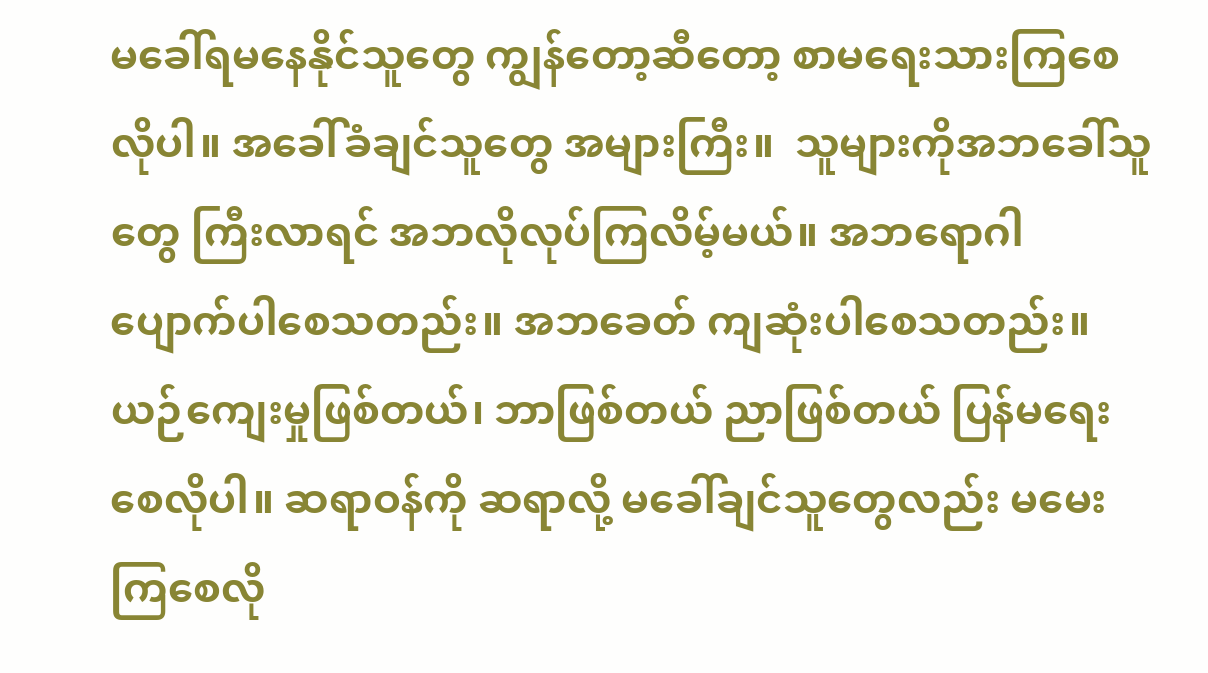မခေါ်ရမနေနိုင်သူတွေ ကျွန်တော့ဆီတော့ စာမရေးသားကြစေလိုပါ။ အခေါ်ခံချင်သူတွေ အများကြီး။  သူများကိုအဘခေါ်သူတွေ ကြီးလာရင် အဘလိုလုပ်ကြလိမ့်မယ်။ အဘရောဂါ ပျောက်ပါစေသတည်း။ အဘခေတ် ကျဆုံးပါစေသတည်း။ ယဉ်ကျေးမှုဖြစ်တယ်၊ ဘာဖြစ်တယ် ညာဖြစ်တယ် ပြန်မရေးစေလိုပါ။ ဆရာဝန်ကို ဆရာလို့ မခေါ်ချင်သူတွေလည်း မမေးကြစေလို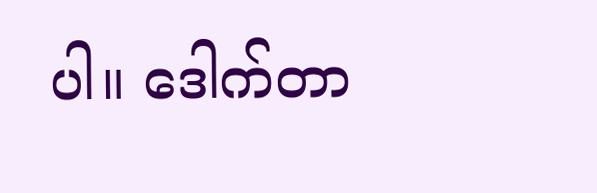ပါ။ ဒေါက်တာ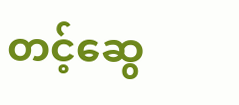တင့်ဆွေ